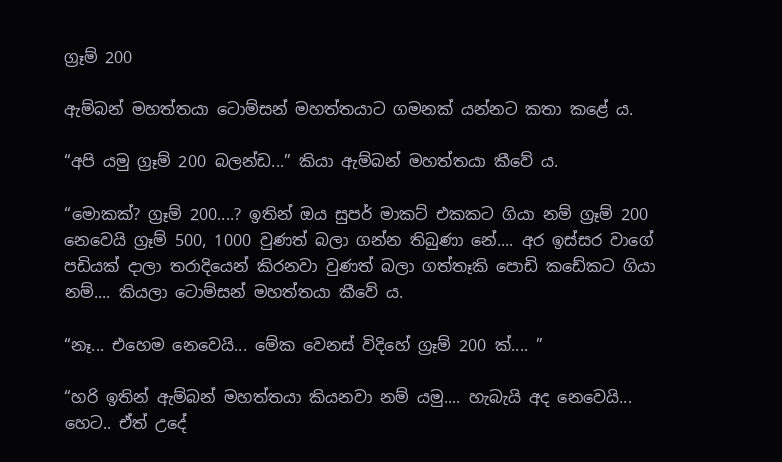ග්‍රෑම් 200

ඇම්බන් මහත්තයා ටොම්සන් මහත්තයාට ගමනක් යන්නට කතා කළේ ය.

“අපි යමු ග්‍රෑම් 200 බලන්ඩ...” කියා ඇම්බන් මහත්තයා කීවේ ය.

“මොකක්? ග්‍රෑම් 200....? ඉතින් ඔය සුපර් මාකට් එකකට ගියා නම් ග්‍රෑම් 200 නෙවෙයි ග්‍රෑම් 500, 1000 වුණත් බලා ගන්න තිබුණා නේ.... අර ඉස්සර වාගේ පඩියක් දාලා තරාදියෙන් කිරනවා වුණත් බලා ගත්තෑකි පොඩි කඩේකට ගියා නම්.... කියලා ටොම්සන් මහත්තයා කීවේ ය.

“නෑ... එහෙම නෙවෙයි... මේක වෙනස් විදිහේ ග්‍රෑම් 200 ක්.... ”

“හරි ඉතින් ඇම්බන් මහත්තයා කියනවා නම් යමු.... හැබැයි අද නෙවෙයි... හෙට.. ඒත් උදේ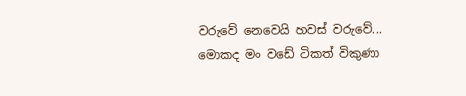වරුවේ නෙවෙයි හවස් වරුවේ... මොකද මං වඩේ ටිකත් විකුණා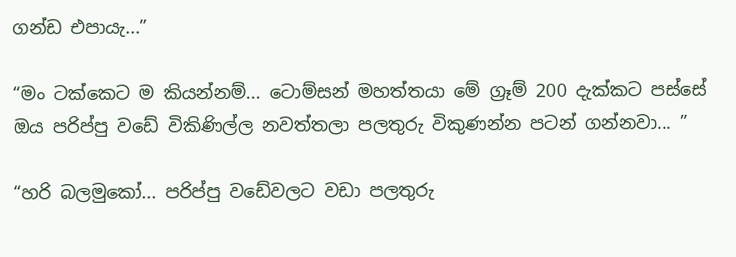ගන්ඩ එපායැ...”

“මං ටක්කෙට ම කියන්නම්... ටොම්සන් මහත්තයා මේ ග්‍රෑම් 200 දැක්කට පස්සේ ඔය පරිප්පු වඩේ විකිණිල්ල නවත්තලා පලතුරු විකුණන්න පටන් ගන්නවා... ”

“හරි බලමුකෝ... පරිප්පු වඩේවලට වඩා පලතුරු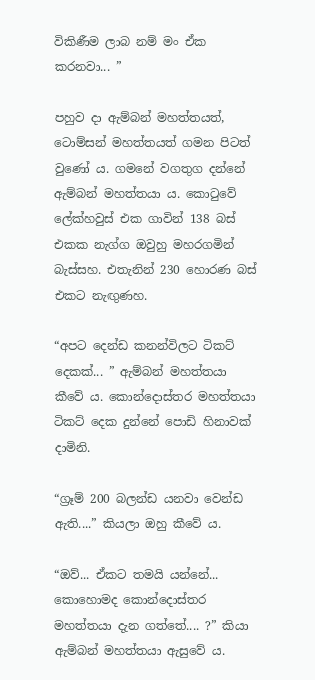විකිණීම ලාබ නම් මං ඒක කරනවා... ”

පහුව දා ඇම්බන් මහත්තයත්, ටොම්සන් මහත්තයත් ගමන පිටත් වුණෝ ය. ගමනේ වගතුග දන්නේ ඇම්බන් මහත්තයා ය. කොටුවේ ලේක්හවුස් එක ගාවින් 138 බස් එකක නැග්ග ඔවුහු මහරගමින් බැස්සහ. එතැනින් 230 හොරණ බස් එකට නැඟුණහ.

“අපට දෙන්ඩ කනන්විලට ටිකට් දෙකක්... ” ඇම්බන් මහත්තයා කීවේ ය. කොන්දොස්තර මහත්තයා ටිකට් දෙක දුන්නේ පොඩි හිනාවක් දාමිනි.

“ග්‍රෑම් 200 බලන්ඩ යනවා වෙන්ඩ ඇති....” කියලා ඔහු කීවේ ය.

“ඔව්... ඒකට තමයි යන්නේ... කොහොමද කොන්දොස්තර මහත්තයා දැන ගත්තේ.... ?” කියා ඇම්බන් මහත්තයා ඇසුවේ ය.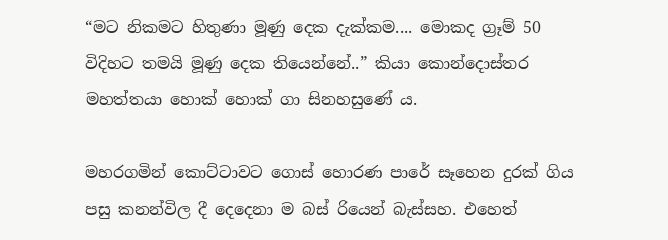“මට නිකමට හිතුණා මූණු දෙක දැක්කම.... මොකද ග්‍රෑම් 50 විදිහට තමයි මූණු දෙක තියෙන්නේ..” කියා කොන්දොස්තර මහත්තයා හොක් හොක් ගා සිනහසුණේ ය.

මහරගමින් කොට්ටාවට ගොස් හොරණ පාරේ සෑහෙන දුරක් ගිය පසු කනන්විල දී දෙදෙනා ම බස් රියෙන් බැස්සහ. එහෙත්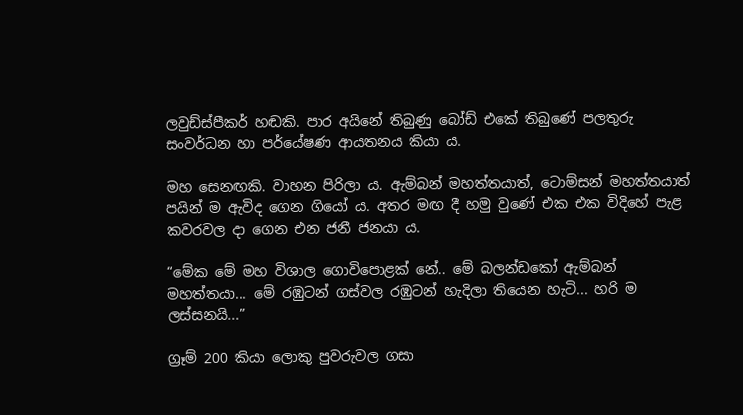ලවුඩ්ස්පීකර් හඬකි. පාර අයිනේ තිබුණු බෝඩ් එකේ තිබුණේ පලතුරු සංවර්ධන හා පර්යේෂණ ආයතනය කියා ය.

මහ සෙනඟකි. වාහන පිරිලා ය. ඇම්බන් මහත්තයාත්, ටොම්සන් මහත්තයාත් පයින් ම ඇවිද ගෙන ගියෝ ය. අතර මඟ දී හමු වුණේ එක එක විදිහේ පැළ කවරවල දා ගෙන එන ජනී ජනයා ය.

“මේක මේ මහ විශාල ගොවිපොළක් නේ.. මේ බලන්ඩකෝ ඇම්බන් මහත්තයා... මේ රඹුටන් ගස්වල රඹුටන් හැදිලා තියෙන හැටි... හරි ම ලස්සනයි...”

ග්‍රෑම් 200 කියා ලොකු පුවරුවල ගසා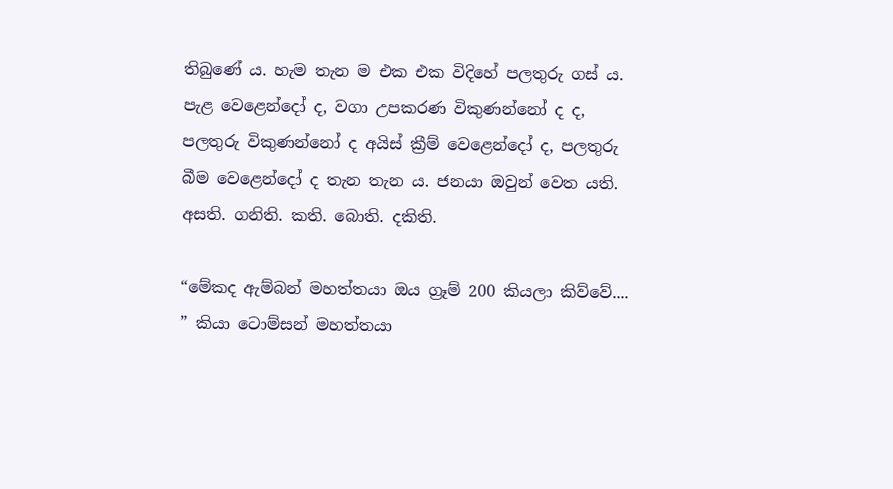තිබුණේ ය. හැම තැන ම එක එක විදිහේ පලතුරු ගස් ය. පැළ වෙළෙන්දෝ ද, වගා උපකරණ විකුණන්නෝ ද ද, පලතුරු විකුණන්නෝ ද අයිස් ක්‍රීම් වෙළෙන්දෝ ද, පලතුරු බීම වෙළෙන්දෝ ද තැන තැන ය. ජනයා ඔවුන් වෙත යති. අසති. ගනිති. කති. බොති. දකිති.

“මේකද ඇම්බන් මහත්තයා ඔය ග්‍රෑම් 200 කියලා කිව්වේ.... ” කියා ටොම්සන් මහත්තයා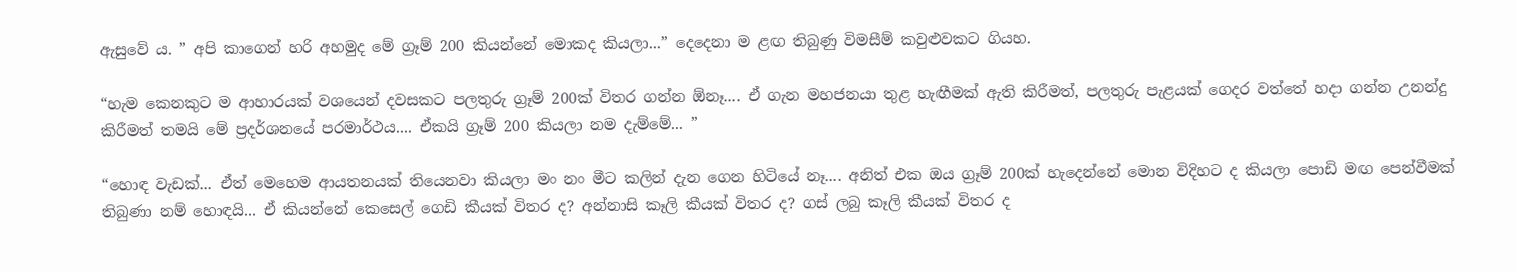ඇසුවේ ය. ” අපි කාගෙන් හරි අහමුද මේ ග්‍රෑම් 200 කියන්නේ මොකද කියලා...” දෙදෙනා ම ළඟ තිබුණු විමසීම් කවුළුවකට ගියහ.

“හැම කෙනකුට ම ආහාරයක් වශයෙන් දවසකට පලතුරු ග්‍රෑම් 200ක් විතර ගන්න ඕනෑ.... ඒ ගැන මහජනයා තුළ හැඟීමක් ඇති කිරීමත්, පලතුරු පැළයක් ගෙදර වත්තේ හදා ගන්න උනන්දු කිරීමත් තමයි මේ ප්‍රදර්ශනයේ පරමාර්ථය.... ඒකයි ග්‍රෑම් 200 කියලා නම දැම්මේ... ”

“හොඳ වැඩක්... ඒත් මෙහෙම ආයතනයක් තියෙනවා කියලා මං නං මීට කලින් දැන ගෙන හිටියේ නෑ.... අනිත් එක ඔය ග්‍රෑම් 200ක් හැදෙන්නේ මොන විදිහට ද කියලා පොඩි මඟ පෙන්වීමක් තිබුණා නම් හොඳයි... ඒ කියන්නේ කෙසෙල් ගෙඩි කීයක් විතර ද? අන්නාසි කෑලි කීයක් විතර ද? ගස් ලබු කෑලි කීයක් විතර ද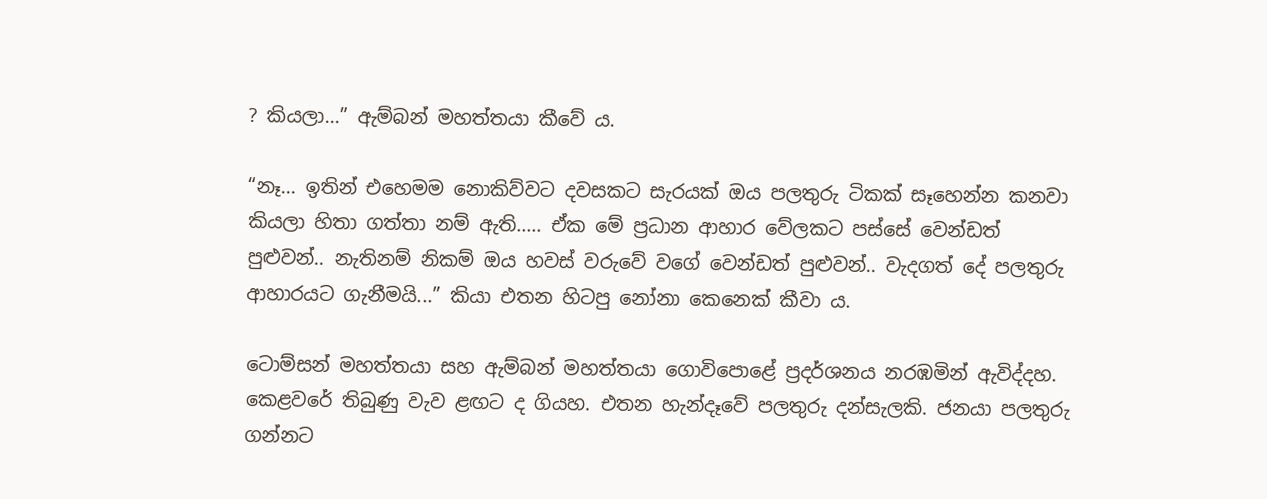? කියලා...” ඇම්බන් මහත්තයා කීවේ ය.

“නෑ... ඉතින් එහෙමම නොකිව්වට දවසකට සැරයක් ඔය පලතුරු ටිකක් සෑහෙන්න කනවා කියලා හිතා ගත්තා නම් ඇති..... ඒක මේ ප්‍රධාන ආහාර වේලකට පස්සේ වෙන්ඩත් පුළුවන්.. නැතිනම් නිකම් ඔය හවස් වරුවේ වගේ වෙන්ඩත් පුළුවන්.. වැදගත් දේ පලතුරු ආහාරයට ගැනීමයි...” කියා එතන හිටපු නෝනා කෙනෙක් කීවා ය.

ටොම්සන් මහත්තයා සහ ඇම්බන් මහත්තයා ගොවිපොළේ ප්‍රදර්ශනය නරඹමින් ඇවිද්දහ. කෙළවරේ තිබුණු වැව ළඟට ද ගියහ. එතන හැන්දෑවේ පලතුරු දන්සැලකි. ජනයා පලතුරු ගන්නට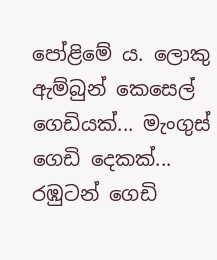පෝළිමේ ය. ලොකු ඇම්බුන් කෙසෙල් ගෙඩියක්... මැංගුස් ගෙඩි දෙකක්... රඹුටන් ගෙඩි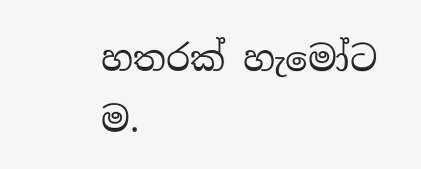හතරක් හැමෝට ම.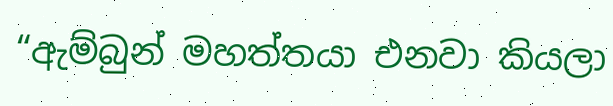“ඇම්බුන් මහත්තයා එනවා කියලා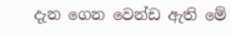දැන ගෙන වෙන්ඩ ඇති මේ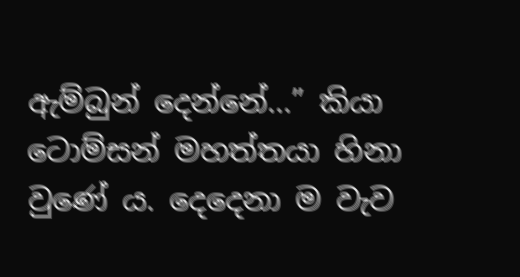ඇම්බුන් දෙන්නේ...” කියා ටොම්සන් මහත්තයා හිනා වුණේ ය. දෙදෙනා ම වැව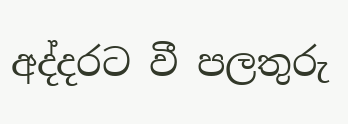අද්දරට වී පලතුරු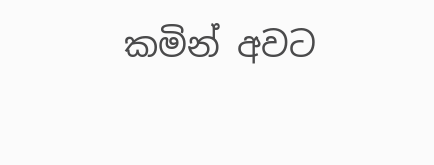කමින් අවට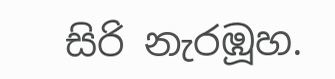සිරි නැරඹූහ.